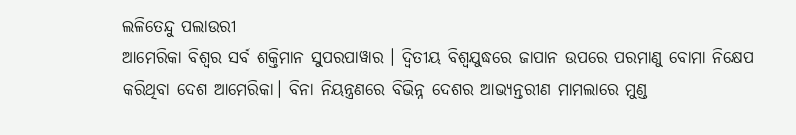ଲଳିତେନ୍ଦୁ ପଲାଉରୀ
ଆମେରିକା ବିଶ୍ବର ସର୍ବ ଶକ୍ତିମାନ ସୁପରପାୱାର । ଦ୍ବିତୀୟ ବିଶ୍ବଯୁଦ୍ଧରେ ଜାପାନ ଉପରେ ପରମାଣୁ ବୋମା ନିକ୍ଷେପ କରିଥିବା ଦେଶ ଆମେରିକା। ବିନା ନିୟନ୍ତ୍ରଣରେ ବିଭିନ୍ନ ଦେଶର ଆଭ୍ୟନ୍ତରୀଣ ମାମଲାରେ ମୁଣ୍ଡ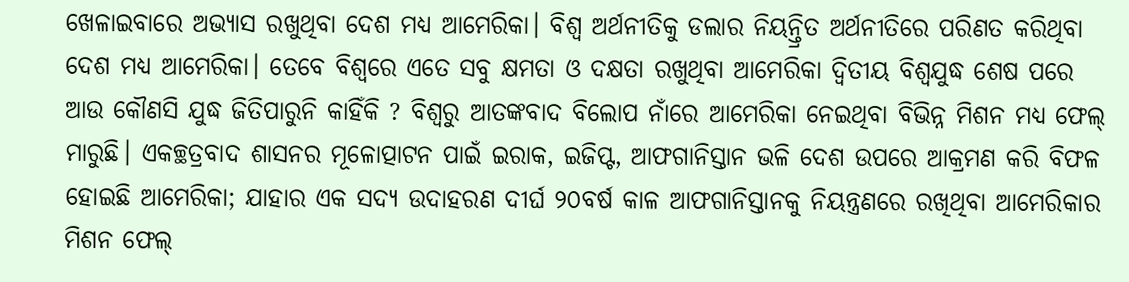ଖେଳାଇବାରେ ଅଭ୍ୟାସ ରଖୁଥିବା ଦେଶ ମଧ୍ୟ ଆମେରିକା। ବିଶ୍ବ ଅର୍ଥନୀତିକୁ ଡଲାର ନିୟନ୍ତ୍ରିତ ଅର୍ଥନୀତିରେ ପରିଣତ କରିଥିବା ଦେଶ ମଧ୍ୟ ଆମେରିକା। ତେବେ ବିଶ୍ବରେ ଏତେ ସବୁ କ୍ଷମତା ଓ ଦକ୍ଷତା ରଖୁଥିବା ଆମେରିକା ଦ୍ବିତୀୟ ବିଶ୍ବଯୁଦ୍ଧ ଶେଷ ପରେ ଆଉ କୌଣସି ଯୁଦ୍ଧ ଜିତିପାରୁନି କାହିଁକି ? ବିଶ୍ବରୁ ଆତଙ୍କବାଦ ବିଲୋପ ନାଁରେ ଆମେରିକା ନେଇଥିବା ବିଭିନ୍ନ ମିଶନ ମଧ୍ୟ ଫେଲ୍ ମାରୁଛି। ଏକଚ୍ଛତ୍ରବାଦ ଶାସନର ମୂଳୋତ୍ପାଟନ ପାଇଁ ଇରାକ, ଇଜିପ୍ଟ, ଆଫଗାନିସ୍ତାନ ଭଳି ଦେଶ ଉପରେ ଆକ୍ରମଣ କରି ବିଫଳ ହୋଇଛି ଆମେରିକା; ଯାହାର ଏକ ସଦ୍ୟ ଉଦାହରଣ ଦୀର୍ଘ ୨୦ବର୍ଷ କାଳ ଆଫଗାନିସ୍ତାନକୁ ନିୟନ୍ତ୍ରଣରେ ରଖିଥିବା ଆମେରିକାର ମିଶନ ଫେଲ୍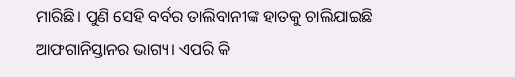ମାରିଛି। ପୁଣି ସେହି ବର୍ବର ତାଲିବାନୀଙ୍କ ହାତକୁ ଚାଲିଯାଇଛି ଆଫଗାନିସ୍ତାନର ଭାଗ୍ୟ। ଏପରି କି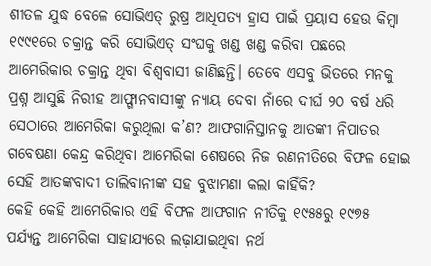ଶୀତଳ ଯୁଦ୍ଧ ବେଳେ ସୋଭିଏତ୍ ରୁଷ୍ର ଆଧିପତ୍ୟ ହ୍ରାସ ପାଇଁ ପ୍ରୟାସ ହେଉ କିମ୍ବା ୧୯୯୧ରେ ଚକ୍ରାନ୍ତ କରି ସୋଭିଏତ୍ ସଂଘକୁ ଖଣ୍ଡ ଖଣ୍ଡ କରିବା ପଛରେ ଆମେରିକାର ଚକ୍ରାନ୍ତ ଥିବା ବିଶ୍ବବାସୀ ଜାଣିଛନ୍ତି। ତେବେ ଏସବୁ ଭିତରେ ମନକୁ ପ୍ରଶ୍ନ ଆସୁଛି ନିରୀହ ଆଫ୍ଗାନବାସୀଙ୍କୁ ନ୍ୟାୟ ଦେବା ନାଁରେ ଦୀର୍ଘ ୨୦ ବର୍ଷ ଧରି ସେଠାରେ ଆମେରିକା କରୁଥିଲା କ’ଣ? ଆଫଗାନିସ୍ତାନକୁ ଆତଙ୍କୀ ନିପାତର ଗବେଷଣା କେନ୍ଦ୍ର କରିଥିବା ଆମେରିକା ଶେଷରେ ନିଜ ରଣନୀତିରେ ବିଫଳ ହୋଇ ସେହି ଆତଙ୍କବାଦୀ ତାଲିବାନୀଙ୍କ ସହ ବୁଝାମଣା କଲା କାହିଁକି?
କେହି କେହି ଆମେରିକାର ଏହି ବିଫଳ ଆଫଗାନ ନୀତିକୁ ୧୯୫୫ରୁ ୧୯୭୫ ପର୍ଯ୍ୟନ୍ତ ଆମେରିକା ସାହାଯ୍ୟରେ ଲଢ଼ାଯାଇଥିବା ନର୍ଥ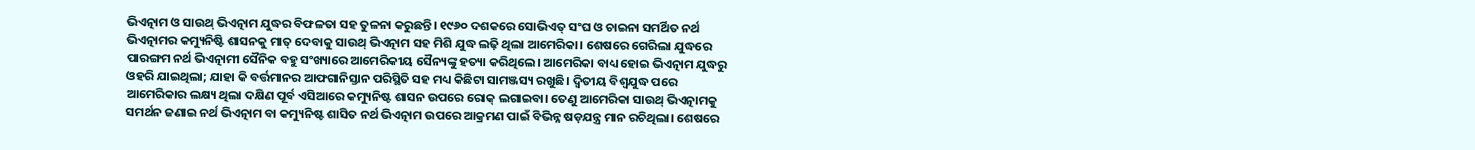ଭିଏତ୍ନାମ ଓ ସାଉଥ୍ ଭିଏତ୍ନାମ ଯୁଦ୍ଧର ବିଫଳତା ସହ ତୁଳନା କରୁଛନ୍ତି। ୧୯୬୦ ଦଶକରେ ସୋଭିଏତ୍ ସଂଘ ଓ ଚାଇନା ସମର୍ଥିତ ନର୍ଥ ଭିଏତ୍ନାମର କମ୍ୟୁନିଷ୍ଟି ଶାସନକୁ ମାତ୍ ଦେବାକୁ ସାଉଥ୍ ଭିଏତ୍ନାମ ସହ ମିଶି ଯୁଦ୍ଧ ଲଢ଼ି ଥିଲା ଆମେରିକା। ଶେଷରେ ଗେରିଲା ଯୁଦ୍ଧରେ ପାରଙ୍ଗମ ନର୍ଥ ଭିଏତ୍ନାମୀ ସୈନିକ ବହୁ ସଂଖ୍ୟାରେ ଆମେରିକୀୟ ସୈନ୍ୟଙ୍କୁ ହତ୍ୟା କରିଥିଲେ। ଆମେରିକା ବାଧ୍ୟ ହୋଇ ଭିଏତ୍ନାମ ଯୁଦ୍ଧରୁ ଓହରି ଯାଇଥିଲା; ଯାହା କି ବର୍ତ୍ତମାନର ଆଫଗାନିସ୍ତାନ ପରିସ୍ଥିତି ସହ ମଧ୍ୟ କିଛିଟା ସାମଞ୍ଜସ୍ୟ ରଖୁଛି। ଦ୍ବିତୀୟ ବିଶ୍ବଯୁଦ୍ଧ ପରେ ଆମେରିକାର ଲକ୍ଷ୍ୟ ଥିଲା ଦକ୍ଷିଣ ପୂର୍ବ ଏସିଆରେ କମ୍ୟୁନିଷ୍ଟ ଶାସନ ଉପରେ ରୋକ୍ ଲଗାଇବା। ତେଣୁ ଆମେରିକା ସାଉଥ୍ ଭିଏତ୍ନାମକୁ ସମର୍ଥନ ଜଣାଇ ନର୍ଥ ଭିଏତ୍ନାମ ବା କମ୍ୟୁନିଷ୍ଟ ଶାସିତ ନର୍ଥ ଭିଏତ୍ନାମ ଉପରେ ଆକ୍ରମଣ ପାଇଁ ବିଭିନ୍ନ ଷଡ଼ଯନ୍ତ୍ର ମାନ ରଚିଥିଲା। ଶେଷରେ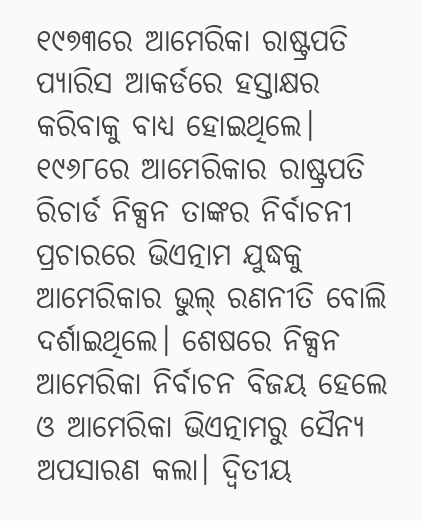୧୯୭୩ରେ ଆମେରିକା ରାଷ୍ଟ୍ରପତି ପ୍ୟାରିସ ଆକର୍ଡରେ ହସ୍ତାକ୍ଷର କରିବାକୁ ବାଧ୍ୟ ହୋଇଥିଲେ। ୧୯୬୮ରେ ଆମେରିକାର ରାଷ୍ଟ୍ରପତି ରିଚାର୍ଡ ନିକ୍ସନ ତାଙ୍କର ନିର୍ବାଚନୀ ପ୍ରଚାରରେ ଭିଏତ୍ନାମ ଯୁଦ୍ଧକୁ ଆମେରିକାର ଭୁଲ୍ ରଣନୀତି ବୋଲି ଦର୍ଶାଇଥିଲେ। ଶେଷରେ ନିକ୍ସନ ଆମେରିକା ନିର୍ବାଚନ ବିଜୟ ହେଲେ ଓ ଆମେରିକା ଭିଏତ୍ନାମରୁ ସୈନ୍ୟ ଅପସାରଣ କଲା। ଦ୍ବିତୀୟ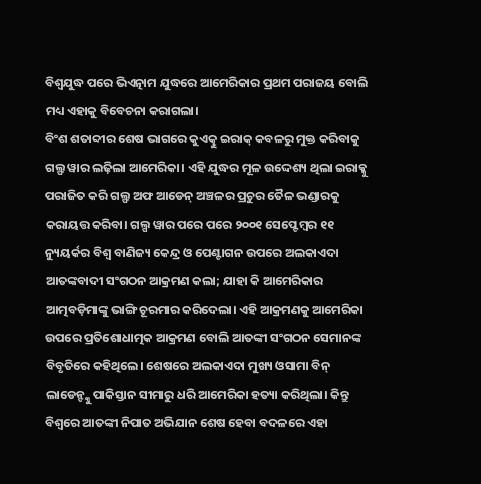ବିଶ୍ବଯୁଦ୍ଧ ପରେ ଭିଏତ୍ନାମ ଯୁଦ୍ଧରେ ଆମେରିକାର ପ୍ରଥମ ପରାଜୟ ବୋଲି ମଧ୍ୟ ଏହାକୁ ବିବେଚନା କରାଗଲା।
ବିଂଶ ଶତାବ୍ଦୀର ଶେଷ ଭାଗରେ କୁଏତ୍କୁ ଇରାକ୍ କବଳରୁ ମୁକ୍ତ କରିବାକୁ ଗଲ୍ଫ ୱାର ଲଢ଼ିଲା ଆମେରିକା। ଏହି ଯୁଦ୍ଧର ମୂଳ ଉଦ୍ଦେଶ୍ୟ ଥିଲା ଇରାକ୍କୁ ପରାଜିତ କରି ଗଲ୍ଫ ଅଫ ଆଡେନ୍ ଅଞ୍ଚଳର ପ୍ରଚୁର ତୈଳ ଭଣ୍ଡାରକୁ କରାୟତ୍ତ କରିବା। ଗଲ୍ପ ୱାର ପରେ ପରେ ୨୦୦୧ ସେପ୍ଟେମ୍ବର ୧୧ ନ୍ୟୁୟର୍କର ବିଶ୍ବ ବାଣିଜ୍ୟ କେନ୍ଦ୍ର ଓ ପେଣ୍ଟାଗନ ଉପରେ ଅଲକାଏଦା ଆତଙ୍କବାଦୀ ସଂଗଠନ ଆକ୍ରମଣ କଲା; ଯାହା କି ଆମେରିକାର ଆତ୍ମବଡ଼ିମାଙ୍କୁ ଭାଙ୍ଗି ଚୂରମାର କରିଦେଲା। ଏହି ଆକ୍ରମଣକୁ ଆମେରିକା ଉପରେ ପ୍ରତିଶୋଧାତ୍ମକ ଆକ୍ରମଣ ବୋଲି ଆତଙ୍କୀ ସଂଗଠନ ସେମାନଙ୍କ ବିବୃତିରେ କହିଥିଲେ। ଶେଷରେ ଅଲକାଏଦା ମୁଖ୍ୟ ଓସାମା ବିନ୍ ଲାଡେନ୍ଙ୍କୁ ପାକିସ୍ତାନ ସୀମାରୁ ଧରି ଆମେରିକା ହତ୍ୟା କରିଥିଲା। କିନ୍ତୁ ବିଶ୍ବରେ ଆତଙ୍କୀ ନିପାତ ଅଭିଯାନ ଶେଷ ହେବା ବଦଳରେ ଏହା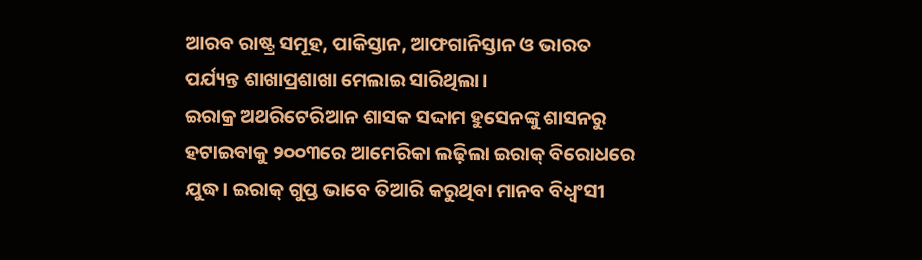ଆରବ ରାଷ୍ଟ୍ର ସମୂହ, ପାକିସ୍ତାନ, ଆଫଗାନିସ୍ତାନ ଓ ଭାରତ ପର୍ଯ୍ୟନ୍ତ ଶାଖାପ୍ରଶାଖା ମେଲାଇ ସାରିଥିଲା।
ଇରାକ୍ର ଅଥରିଟେରିଆନ ଶାସକ ସଦ୍ଦାମ ହୁସେନଙ୍କୁ ଶାସନରୁ ହଟାଇବାକୁ ୨୦୦୩ରେ ଆମେରିକା ଲଢ଼ିଲା ଇରାକ୍ ବିରୋଧରେ ଯୁଦ୍ଧ। ଇରାକ୍ ଗୁପ୍ତ ଭାବେ ତିଆରି କରୁଥିବା ମାନବ ବିଧ୍ବଂସୀ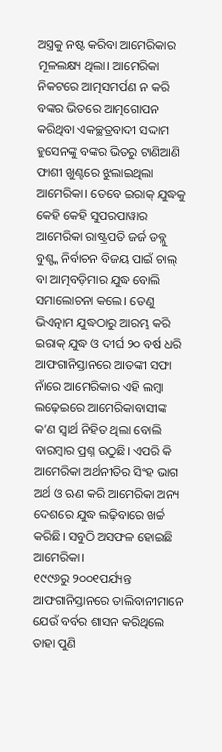ଅସ୍ତ୍ରକୁ ନଷ୍ଟ କରିବା ଆମେରିକାର ମୂଳଲକ୍ଷ୍ୟ ଥିଲା। ଆମେରିକା ନିକଟରେ ଆତ୍ମସମର୍ପଣ ନ କରି ବଙ୍କର ଭିତରେ ଆତ୍ମଗୋପନ କରିଥିବା ଏକଚ୍ଛତ୍ରବାଦୀ ସଦ୍ଦାମ ହୁସେନଙ୍କୁ ବଙ୍କର ଭିତରୁ ଟାଣିଆଣି ଫାଶୀ ଖୁଣ୍ଟରେ ଝୁଲାଇଥିଲା ଆମେରିକା। ତେବେ ଇରାକ୍ ଯୁଦ୍ଧକୁ କେହି କେହି ସୁପରପାୱାର ଆମେରିକା ରାଷ୍ଟ୍ରପତି ଜର୍ଜ ଡବ୍ଲୁ ବୁଶ୍ଙ୍କ ନିର୍ବାଚନ ବିଜୟ ପାଇଁ ଚାଲ୍ ବା ଆତ୍ମବଡ଼ିମାର ଯୁଦ୍ଧ ବୋଲି ସମାଲୋଚନା କଲେ। ତେଣୁ ଭିଏତ୍ନାମ ଯୁଦ୍ଧଠାରୁ ଆରମ୍ଭ କରି ଇରାକ୍ ଯୁଦ୍ଧ ଓ ଦୀର୍ଘ ୨୦ ବର୍ଷ ଧରି ଆଫଗାନିସ୍ତାନରେ ଆତଙ୍କୀ ସଫା ନାଁରେ ଆମେରିକାର ଏହି ଲମ୍ବା ଲଢ଼େଇରେ ଆମେରିକାବାସୀଙ୍କ କ’ଣ ସ୍ବାର୍ଥ ନିହିତ ଥିଲା ବୋଲି ବାରମ୍ବାର ପ୍ରଶ୍ନ ଉଠୁଛି। ଏପରି କି ଆମେରିକା ଅର୍ଥନୀତିର ସିଂହ ଭାଗ ଅର୍ଥ ଓ ଋଣ କରି ଆମେରିକା ଅନ୍ୟ ଦେଶରେ ଯୁଦ୍ଧ ଲଢ଼ିବାରେ ଖର୍ଚ୍ଚ କରିଛି। ସବୁଠି ଅସଫଳ ହୋଇଛି ଆମେରିକା।
୧୯୯୬ରୁ ୨୦୦୧ପର୍ଯ୍ୟନ୍ତ ଆଫଗାନିସ୍ତାନରେ ତାଲିବାନୀମାନେ ଯେଉଁ ବର୍ବର ଶାସନ କରିଥିଲେ ତାହା ପୁଣି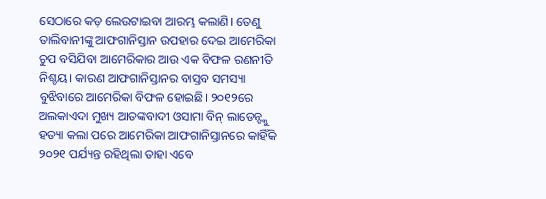ସେଠାରେ କଡ଼ ଲେଉଟାଇବା ଆରମ୍ଭ କଲାଣି। ତେଣୁ ତାଲିବାନୀଙ୍କୁ ଆଫଗାନିସ୍ତାନ ଉପହାର ଦେଇ ଆମେରିକା ଚୁପ ବସିଯିବା ଆମେରିକାର ଆଉ ଏକ ବିଫଳ ରଣନୀତି ନିଶ୍ଚୟ। କାରଣ ଆଫଗାନିସ୍ତାନର ବାସ୍ତବ ସମସ୍ୟା ବୁଝିବାରେ ଆମେରିକା ବିଫଳ ହୋଇଛି। ୨୦୧୨ରେ ଅଲକାଏଦା ମୁଖ୍ୟ ଆତଙ୍କବାଦୀ ଓସାମା ବିନ୍ ଲାଡେନ୍ଙ୍କୁ ହତ୍ୟା କଲା ପରେ ଆମେରିକା ଆଫଗାନିସ୍ତାନରେ କାହିଁକି ୨୦୨୧ ପର୍ଯ୍ୟନ୍ତ ରହିଥିଲା ତାହା ଏବେ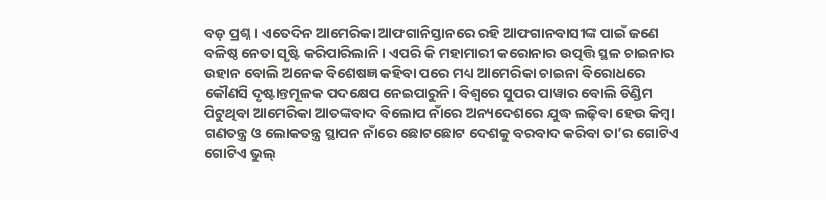ବଡ଼ ପ୍ରଶ୍ନ। ଏତେଦିନ ଆମେରିକା ଆଫଗାନିସ୍ତାନରେ ରହି ଆଫଗାନବାସୀଙ୍କ ପାଇଁ ଜଣେ ବଳିଷ୍ଠ ନେତା ସୃଷ୍ଟି କରିପାରିଲାନି । ଏପରି କି ମହାମାରୀ କରୋନାର ଉତ୍ପତ୍ତି ସ୍ଥଳ ଚାଇନାର ଉହାନ ବୋଲି ଅନେକ ବିଶେଷଜ୍ଞ କହିବା ପରେ ମଧ୍ୟ ଆମେରିକା ଚାଇନା ବିରୋଧରେ କୌଣସି ଦୃଷ୍ଟାନ୍ତମୂଳକ ପଦକ୍ଷେପ ନେଇପାରୁନି। ବିଶ୍ବରେ ସୁପର ପାୱାର ବୋଲି ଡିଣ୍ଡିମ ପିଟୁଥିବା ଆମେରିକା ଆତଙ୍କବାଦ ବିଲୋପ ନାଁରେ ଅନ୍ୟଦେଶରେ ଯୁଦ୍ଧ ଲଢ଼ିବା ହେଉ କିମ୍ବା ଗଣତନ୍ତ୍ର ଓ ଲୋକତନ୍ତ୍ର ସ୍ଥାପନ ନାଁରେ ଛୋଟଛୋଟ ଦେଶକୁ ବରବାଦ କରିବା ତା’ର ଗୋଟିଏ ଗୋଟିଏ ଭୁଲ୍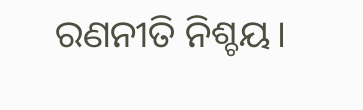ରଣନୀତି ନିଶ୍ଚୟ।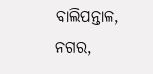ବାଲିପନ୍ତାଳ, ନଗର,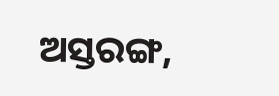ଅସ୍ତରଙ୍ଗ,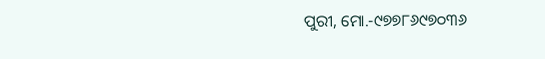ପୁରୀ, ମୋ.-୯୭୭୮୬୯୭୦୩୬